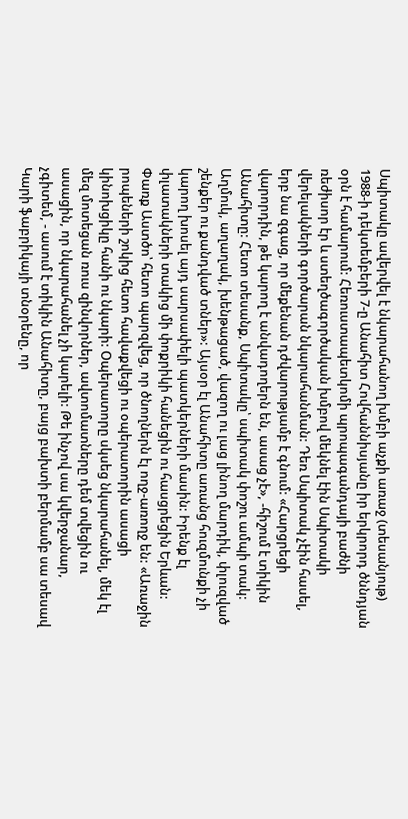Սպիտակը ավերվել է նկարահանող խմբի աչքի առաջ (տեսանյութ)
1988-ի դեկտեմբերի 7-ը Անահիտ Հովհաննիսյանը իր երկրորդ ծննդյան օրն է համարում: Հեռուստապետկոմի պրոպագանդայի բաժնի ռեժիսոր էր և ստեղծագործական խմբով մեկնել էին Սպիտակի վերելակների գործարան նկարահանման: Դեռ Սպիտակ չէին հասել, երբ նա զգաց, որ մեքենան դժվարությամբ է գնում: «Հարցրեցի վարորդին, թե կարող է անվադողերն են, ասաց չէ», -հիշում է տիկին Անահիտը: Հետո տեսանք, Սպիտակը՝ սպիտակ փոշու ամպի տակ: Աղմուկ, աղաղակ, խենթացած, վազող ու լաց լինող մարդիկ, փլուզված շենքեր ու քանդված տներ»: Այսօր էլ Անահիտը առանց հուզմունքի չի կարող խոսել այդ սարսափելի պատկերների մասին: Իրենք էլ փլատակների տակից մի փոքրիկի հանեցին ու հասցրեցին Երևան: Փառք Աստծո՝ հետո պարզվեց, որ ծնողներն էլ ողջ-առողջ են: «Առաջին րոպեների շոկից հետո հավաքվեցի ու օպերատորին ասացի կինոխցիկը հանի ու նկարի: Օպերատորը սկսեց նկարահանել, մեկ էլ մեզ մոտեցան ռուս զինվորներ, ավտոմատները դեմ տվեցին ու ասացին, որ նկարահանել չի կարելի: Թե ինչով սա կվերջանար, չգիտեմ, - ասում է տիկին Անահիտը, բայց բախտի բերմամբ սա տեսավ Կարի ֆաբրիկայի տնօրենը, որ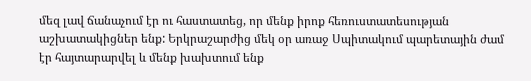մեզ լավ ճանաչում էր ու հաստատեց, որ մենք իրոք հեռուստատեսության աշխատակիցներ ենք: Երկրաշարժից մեկ օր առաջ Սպիտակում պարետային ժամ էր հայտարարվել և մենք խախտում ենք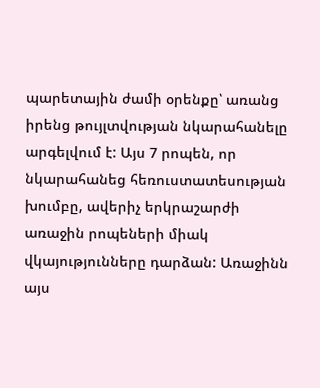պարետային ժամի օրենքը՝ առանց իրենց թույլտվության նկարահանելը արգելվում է: Այս 7 րոպեն, որ նկարահանեց հեռուստատեսության խումբը, ավերիչ երկրաշարժի առաջին րոպեների միակ վկայությունները դարձան: Առաջինն այս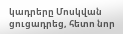կադրերը Մոսկվան ցուցադրեց, հետո նոր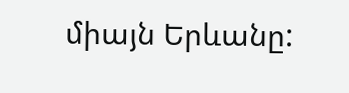միայն Երևանը: